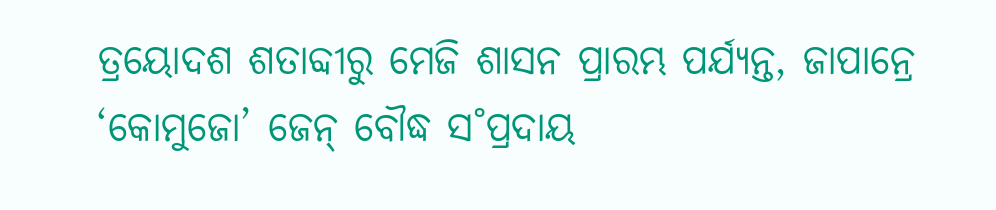ତ୍ରୟୋଦଶ ଶତାବ୍ଦୀରୁ ମେଜି ଶାସନ ପ୍ରାରମ୍ଭ ପର୍ଯ୍ୟନ୍ତ, ଜାପାନ୍ରେ ‘କୋମୁଜୋ’ ଜେନ୍ ବୌଦ୍ଧ ସ˚ପ୍ରଦାୟ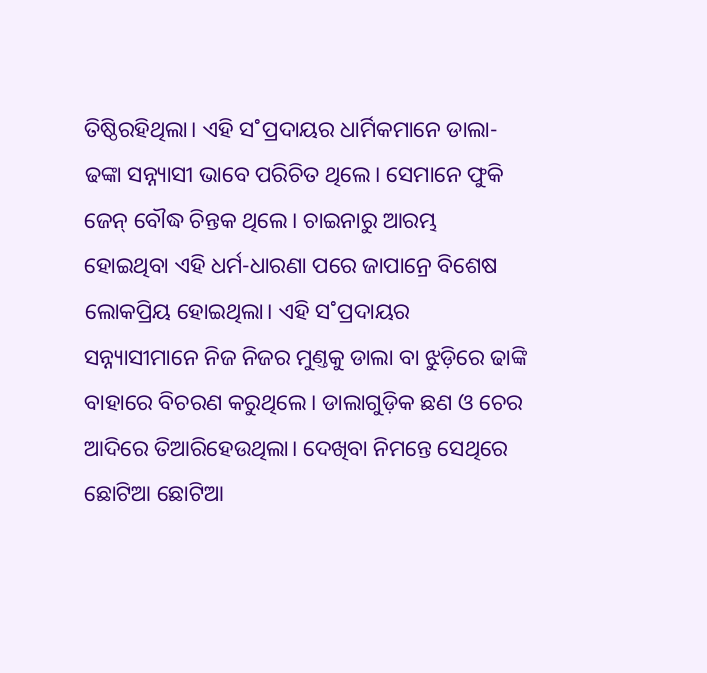ତିଷ୍ଠିରହିଥିଲା। ଏହି ସ˚ପ୍ରଦାୟର ଧାର୍ମିକମାନେ ଡାଲା-ଢଙ୍କା ସନ୍ନ୍ୟାସୀ ଭାବେ ପରିଚିତ ଥିଲେ। ସେମାନେ ଫୁକି ଜେନ୍ ବୌଦ୍ଧ ଚିନ୍ତକ ଥିଲେ। ଚାଇନାରୁ ଆରମ୍ଭ ହୋଇଥିବା ଏହି ଧର୍ମ-ଧାରଣା ପରେ ଜାପାନ୍ରେ ବିଶେଷ ଲୋକପ୍ରିୟ ହୋଇଥିଲା। ଏହି ସ˚ପ୍ରଦାୟର ସନ୍ନ୍ୟାସୀମାନେ ନିଜ ନିଜର ମୁଣ୍ତକୁ ଡାଲା ବା ଝୁଡ଼ିରେ ଢାଙ୍କି ବାହାରେ ବିଚରଣ କରୁଥିଲେ। ଡାଲାଗୁଡ଼ିକ ଛଣ ଓ ଚେର ଆଦିରେ ତିଆରିହେଉଥିଲା। ଦେଖିବା ନିମନ୍ତେ ସେଥିରେ ଛୋଟିଆ ଛୋଟିଆ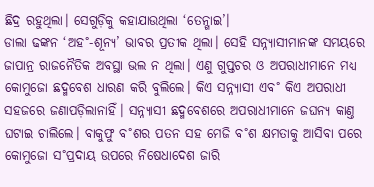ଛିଦ୍ର ରହୁଥିଲା। ସେଗୁଡ଼ିକୁ କହାଯାଉଥିଲା ‘ତେନ୍ଗାଇ’।
ଡାଲା ଢଙ୍କନ ‘ଅହ˚-ଶୂନ୍ୟ’ ଭାବର ପ୍ରତୀକ ଥିଲା। ସେହି ସନ୍ନ୍ୟାସୀମାନଙ୍କ ସମୟରେ ଜାପାନ୍ର ରାଜନୈତିକ ଅବସ୍ଥା ଭଲ ନ ଥିଲା। ଏଣୁ ଗୁପ୍ତଚର ଓ ଅପରାଧୀମାନେ ମଧ୍ୟ କୋମୁଜୋ ଛଦ୍ମବେଶ ଧାରଣ କରି ବୁଲିଲେ। କିଏ ସନ୍ନ୍ୟାସୀ ଏବ˚ କିଏ ଅପରାଧୀ ସହଜରେ ଜଣାପଡ଼ିଲାନାହିଁ। ସନ୍ନ୍ୟାସୀ ଛଦ୍ମବେଶରେ ଅପରାଧୀମାନେ ଜଘନ୍ୟ କାଣ୍ତ ଘଟାଇ ଚାଲିଲେ। ବାକୁଫୁ ବ˚ଶର ପତନ ସହ ମେଜି ବ˚ଶ କ୍ଷମତାକୁ ଆସିବା ପରେ କୋମୁଜୋ ସ˚ପ୍ରଦାୟ ଉପରେ ନିଷେଧାଦେଶ ଜାରି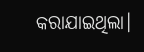କରାଯାଇଥିଲା।